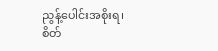ညွန့်ပေါင်းအစိုးရ၊ စိတ်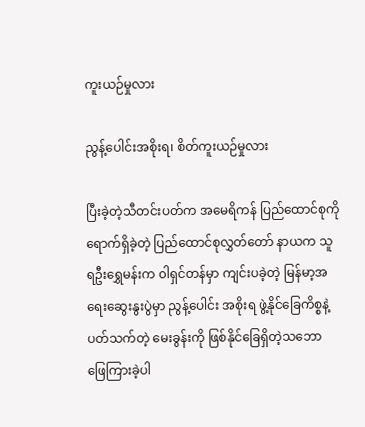ကူးယဉ်မှုလား

ညွန့်ပေါင်းအစိုးရ၊ စိတ်ကူးယဉ်မှုလား

ပြီးခဲ့တဲ့သီတင်းပတ်က အမေရိကန် ပြည်ထောင်စုကိုရောက်ရှိခဲ့တဲ့ ပြည်ထောင်စုလွှတ်တော် နာယက သူရဦးရွှေမန်းက ၀ါရှင်တန်မှာ ကျင်းပခဲ့တဲ့ မြန်မာ့အရေးဆွေးနွးပွဲမှာ ညွန့်ပေါင်း အစိုးရ ဖွဲ့နိုင်ခြေကိစ္စနဲ့ ပတ်သက်တဲ့ မေးခွန်းကို ဖြစ်နိုင်ခြေရှိတဲ့သဘော ဖြေကြားခဲ့ပါ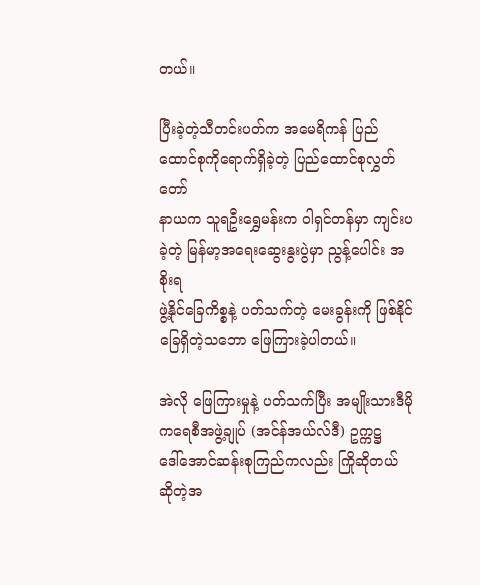တယ်။

ပြီးခဲ့တဲ့သီတင်းပတ်က အမေရိကန် ပြည်ထောင်စုကိုရောက်ရှိခဲ့တဲ့ ပြည်ထောင်စုလွှတ်တော်
နာယက သူရဦးရွှေမန်းက ၀ါရှင်တန်မှာ ကျင်းပခဲ့တဲ့ မြန်မာ့အရေးဆွေးနွးပွဲမှာ ညွန့်ပေါင်း အစိုးရ
ဖွဲ့နိုင်ခြေကိစ္စနဲ့ ပတ်သက်တဲ့ မေးခွန်းကို ဖြစ်နိုင်ခြေရှိတဲ့သဘော ဖြေကြားခဲ့ပါတယ်။

အဲလို ဖြေကြားမှုနဲ့ ပတ်သက်ပြီး အမျိုးသားဒီမိုကရေစီအဖွဲ့ချုပ် (အင်န်အယ်လ်ဒီ) ဥက္ကဋ္ဌ
ဒေါ်အောင်ဆန်းစုကြည်ကလည်း ကြိုဆိုတယ် ဆိုတဲ့အ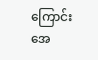ကြောင်း အေ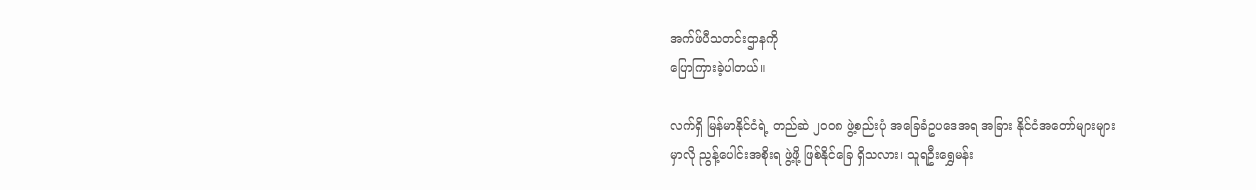အက်ဖ်ပီသတင်းဌာနကို
ပြောကြားခဲ့ပါတယ်။

လက်ရှိ မြန်မာနိုင်ငံရဲ့ တည်ဆဲ ၂၀၀၈ ဖွဲ့စည်းပုံ အခြေခံဥပဒေအရ အခြား နိုင်ငံအတော်များများ
မှာလို ညွန့်ပေါင်းအစိုးရ ဖွဲ့ဖို့ ဖြစ်နိုင်ခြေ ရှိသလား၊ သူရဦးရွှေမန်း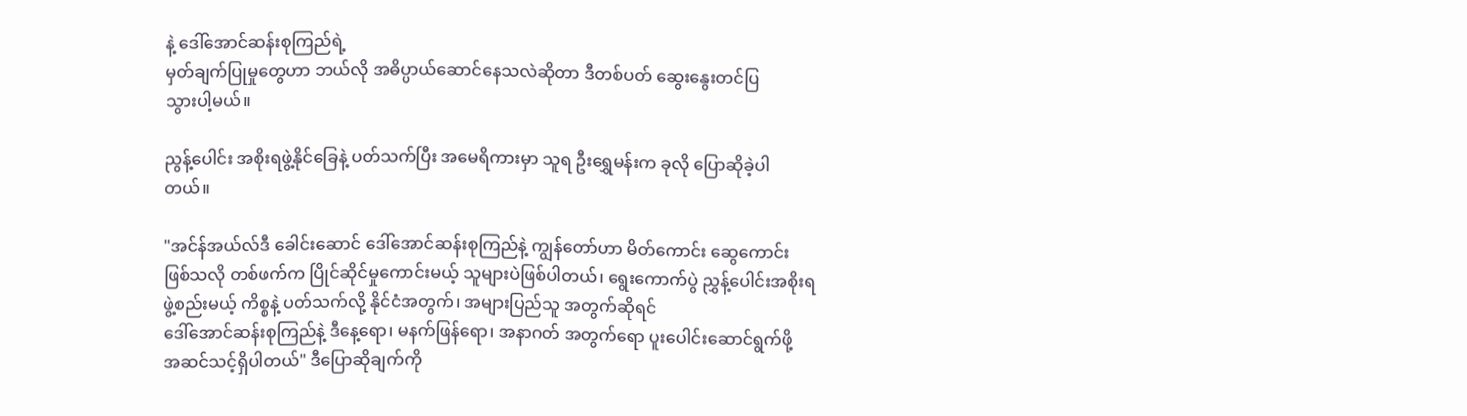နဲ့ ဒေါ်အောင်ဆန်းစုကြည်ရဲ့
မှတ်ချက်ပြုမှုတွေဟာ ဘယ်လို အဓိပ္ပာယ်ဆောင်နေသလဲဆိုတာ ဒီတစ်ပတ် ဆွေးနွေးတင်ပြ
သွားပါ့မယ်။

ညွန့်ပေါင်း အစိုးရဖွဲ့နိုင်ခြေနဲ့ ပတ်သက်ပြီး အမေရိကားမှာ သူရ ဦးရွှေမန်းက ခုလို ပြောဆိုခဲ့ပါ
တယ်။

"အင်န်အယ်လ်ဒီ ခေါင်းဆောင် ဒေါ်အောင်ဆန်းစုကြည်နဲ့ ကျွန်တော်ဟာ မိတ်ကောင်း ဆွေကောင်း
ဖြစ်သလို တစ်ဖက်က ပြိုင်ဆိုင်မှုကောင်းမယ့် သူများပဲဖြစ်ပါတယ်၊ ရွေးကောက်ပွဲ ညွှန့်ပေါင်းအစိုးရ
ဖွဲ့စည်းမယ့် ကိစ္စနဲ့ ပတ်သက်လို့ နိုင်ငံအတွက်၊ အများပြည်သူ အတွက်ဆိုရင်
ဒေါ်အောင်ဆန်းစုကြည်နဲ့ ဒီနေ့ရော၊ မနက်ဖြန်ရော၊ အနာဂတ် အတွက်ရော ပူးပေါင်းဆောင်ရွက်ဖို့
အဆင်သင့်ရှိပါတယ်" ဒီပြောဆိုချက်ကို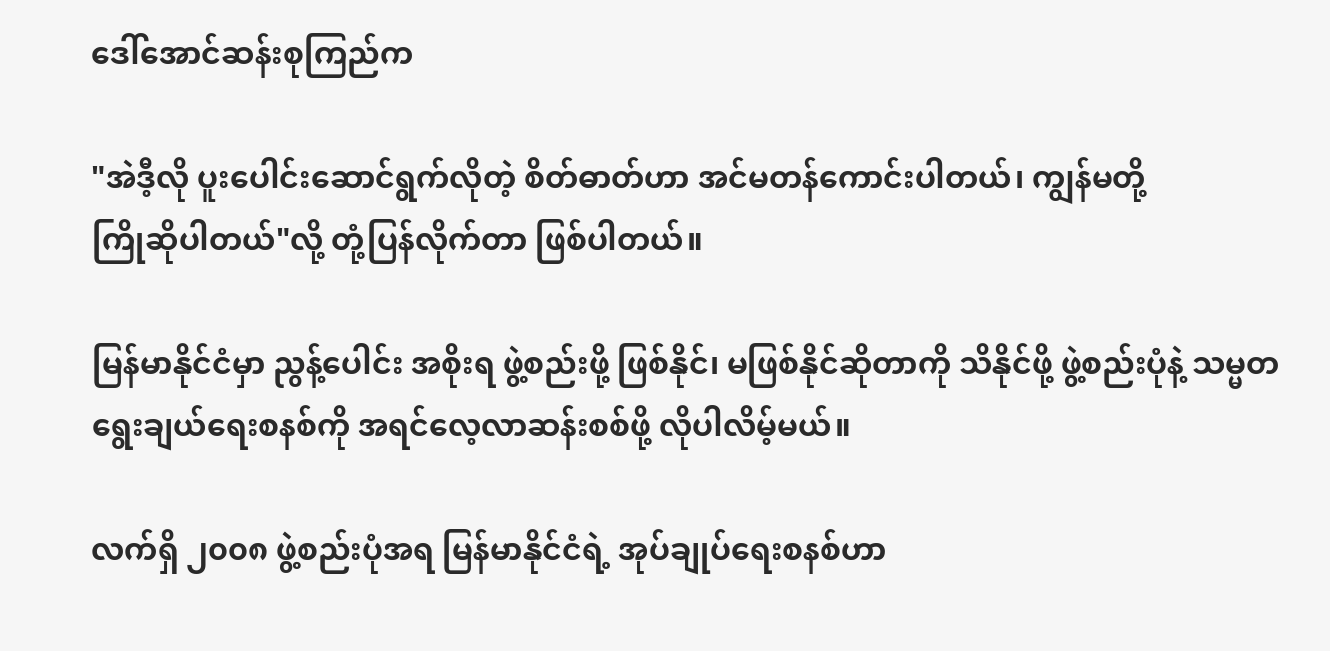ဒေါ်အောင်ဆန်းစုကြည်က

"အဲဒီ့လို ပူးပေါင်းဆောင်ရွက်လိုတဲ့ စိတ်ဓာတ်ဟာ အင်မတန်ကောင်းပါတယ်၊ ကျွန်မတို့
ကြိုဆိုပါတယ်"လို့ တုံ့ပြန်လိုက်တာ ဖြစ်ပါတယ်။

မြန်မာနိုင်ငံမှာ ညွန့်ပေါင်း အစိုးရ ဖွဲ့စည်းဖို့ ဖြစ်နိုင်၊ မဖြစ်နိုင်ဆိုတာကို သိနိုင်ဖို့ ဖွဲ့စည်းပုံနဲ့ သမ္မတ
ရွေးချယ်ရေးစနစ်ကို အရင်လေ့လာဆန်းစစ်ဖို့ လိုပါလိမ့်မယ်။

လက်ရှိ ၂၀၀၈ ဖွဲ့စည်းပုံအရ မြန်မာနိုင်ငံရဲ့ အုပ်ချုပ်ရေးစနစ်ဟာ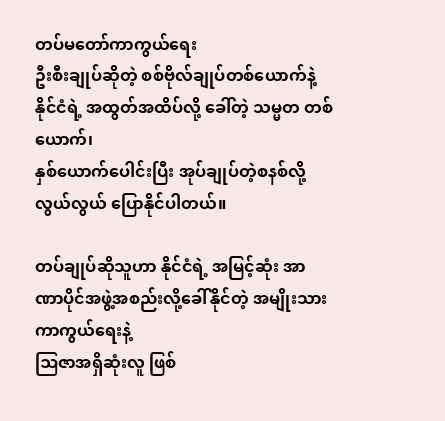တပ်မတော်ကာကွယ်ရေး
ဦးစီးချုပ်ဆိုတဲ့ စစ်ဗိုလ်ချုပ်တစ်ယောက်နဲ့ နိုင်ငံရဲ့ အထွတ်အထိပ်လို့ ခေါ်တဲ့ သမ္မတ တစ်ယောက်၊
နှစ်ယောက်ပေါင်းပြီး အုပ်ချုပ်တဲ့စနစ်လို့ လွယ်လွယ် ပြောနိုင်ပါတယ်။

တပ်ချုပ်ဆိုသူဟာ နိုင်ငံရဲ့ အမြင့်ဆုံး အာဏာပိုင်အဖွဲ့အစည်းလို့ခေါ်နိုင်တဲ့ အမျိုးသားကာကွယ်ရေးနဲ့
ဩဇာအရှိဆုံးလူ ဖြစ်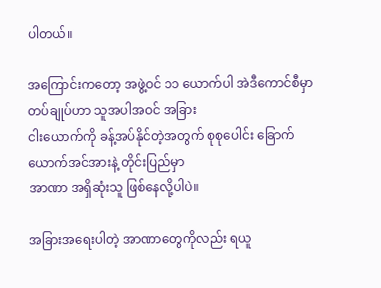ပါတယ်။

အကြောင်းကတော့ အဖွဲ့ဝင် ၁၁ ယောက်ပါ အဲဒီကောင်စီမှာ တပ်ချုပ်ဟာ သူအပါအဝင် အခြား
ငါးယောက်ကို ခန့်အပ်နိုင်တဲ့အတွက် စုစုပေါင်း ခြောက်ယောက်အင်အားနဲ့ တိုင်းပြည်မှာ
အာဏာ အရှိဆုံးသူ ဖြစ်နေလို့ပါပဲ။

အခြားအရေးပါတဲ့ အာဏာတွေကိုလည်း ရယူ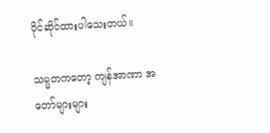ပိုင်ဆိုင်ထားပါသေးတယ်။

သမ္မတကတော့ ကျန်အာဏာ အတော်များများ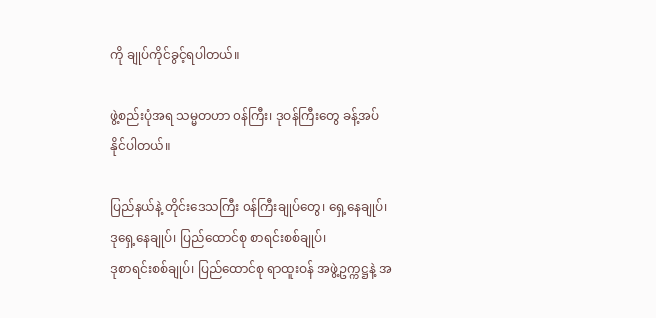ကို ချုပ်ကိုင်ခွင့်ရပါတယ်။

ဖွဲ့စည်းပုံအရ သမ္မတဟာ ၀န်ကြီး၊ ဒုဝန်ကြီးတွေ ခန့်အပ်နိုင်ပါတယ်။

ပြည်နယ်နဲ့ တိုင်းဒေသကြီး ၀န်ကြီးချုပ်တွေ၊ ရှေ့နေချုပ်၊ ဒုရှေ့နေချုပ်၊ ပြည်ထောင်စု စာရင်းစစ်ချုပ်၊
ဒုစာရင်းစစ်ချုပ်၊ ပြည်ထောင်စု ရာထူးဝန် အဖွဲ့ဥက္ကဋ္ဌနဲ့ အ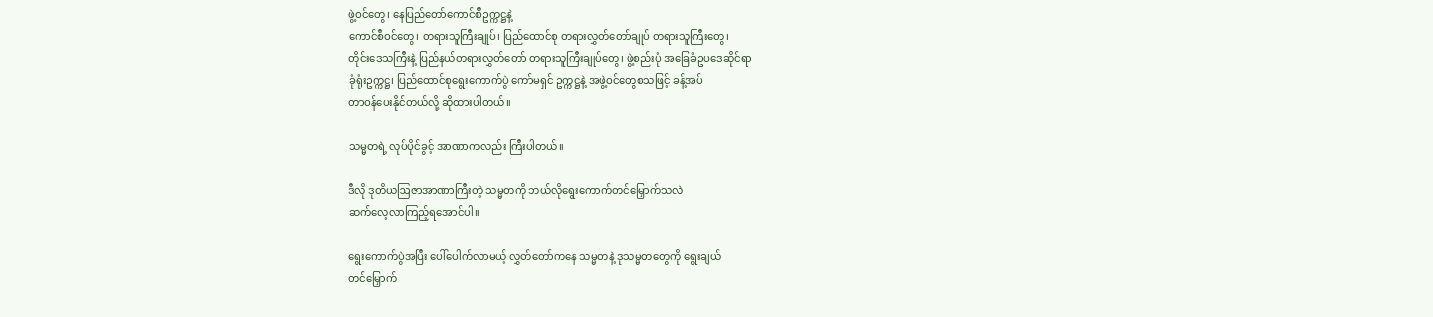ဖွဲ့ဝင်တွေ၊ နေပြည်တော်ကောင်စီဥက္ကဋ္ဌနဲ့
ကောင်စီဝင်တွေ၊ တရားသူကြီးချုပ်၊ ပြည်ထောင်စု တရားလွှတ်တော်ချုပ် တရားသူကြီးတွေ၊
တိုင်းဒေသကြီးနဲ့ ပြည်နယ်တရားလွှတ်တော် တရားသူကြီးချုပ်တွေ၊ ဖွဲ့စည်းပုံ အခြေခံဥပဒေဆိုင်ရာ
ခုံရုံးဥက္ကဋ္ဌ၊ ပြည်ထောင်စုရွေးကောက်ပွဲ ကော်မရှင် ဥက္ကဋ္ဌနဲ့ အဖွဲ့ဝင်တွေစသဖြင့် ခန့်အပ်
တာဝန်ပေးနိုင်တယ်လို့ ဆိုထားပါတယ်။

သမ္မတရဲ့ လုပ်ပိုင်ခွင့် အာဏာကလည်း ကြီးပါတယ်။

ဒီလို ဒုတိယဩဇာအာဏာကြီးတဲ့ သမ္မတကို ဘယ်လိုရွေးကောက်တင်မြှောက်သလဲ
ဆက်လေ့လာကြည့်ရအောင်ပါ။

ရွေးကောက်ပွဲအပြီး ပေါ်ပေါက်လာမယ့် လွှတ်တော်ကနေ သမ္မတနဲ့ ဒုသမ္မတတွေကို ရွေးချယ်
တင်မြှောက်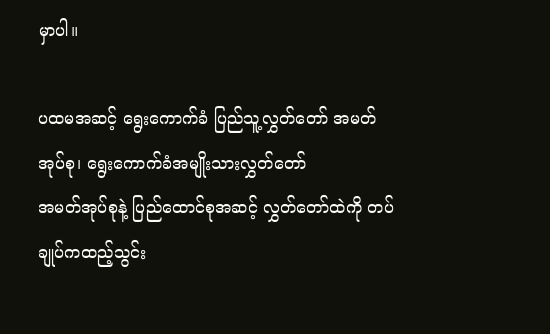မှာပါ။

ပထမအဆင့် ရွေးကောက်ခံ ပြည်သူ့လွှတ်တော် အမတ်အုပ်စု၊ ရွေးကောက်ခံအမျိုးသားလွှတ်တော်
အမတ်အုပ်စုနဲ့ ပြည်ထောင်စုအဆင့် လွှတ်တော်ထဲကို တပ်ချုပ်ကထည့်သွင်း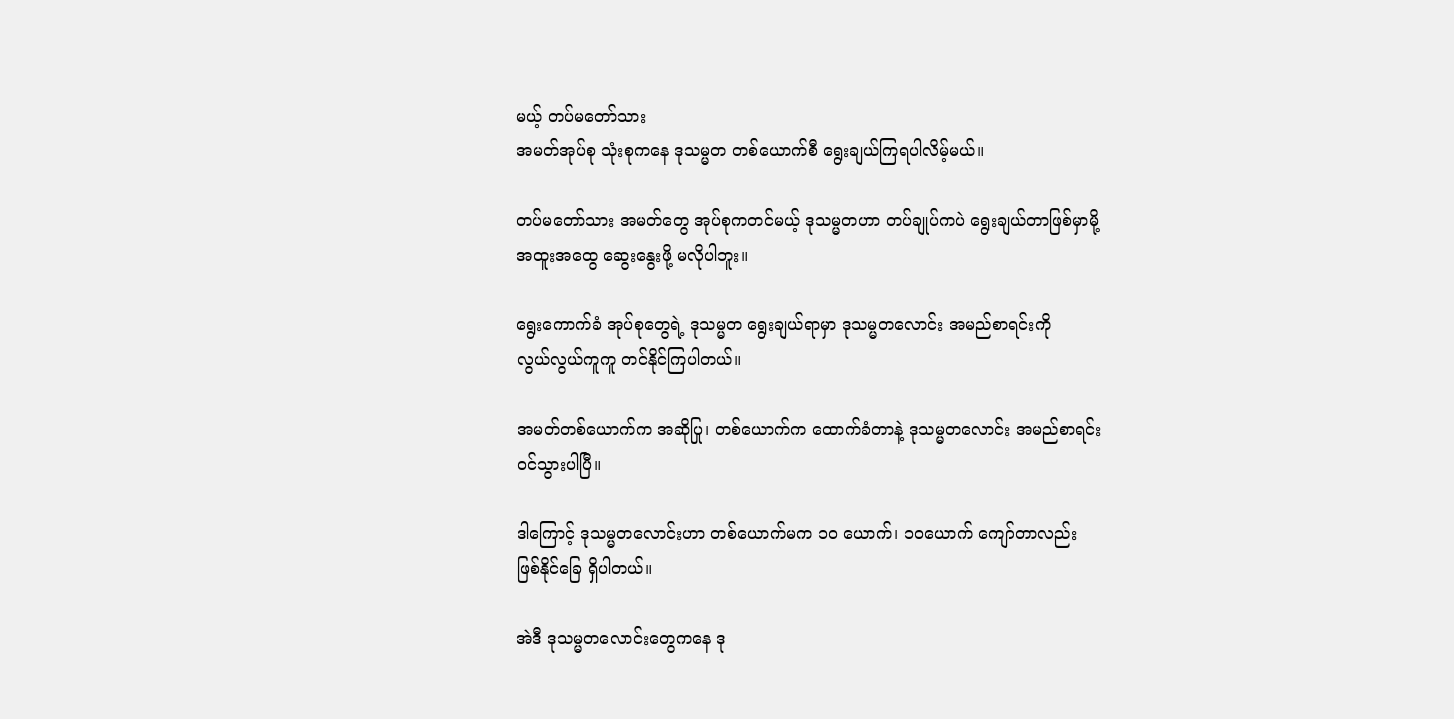မယ့် တပ်မတော်သား
အမတ်အုပ်စု သုံးစုကနေ ဒုသမ္မတ တစ်ယောက်စီ ရွေးချယ်ကြရပါလိမ့်မယ်။

တပ်မတော်သား အမတ်တွေ အုပ်စုကတင်မယ့် ဒုသမ္မတဟာ တပ်ချုပ်ကပဲ ရွေးချယ်တာဖြစ်မှာမို့
အထူးအထွေ ဆွေးနွေးဖို့ မလိုပါဘူး။

ရွေးကောက်ခံ အုပ်စုတွေရဲ့ ဒုသမ္မတ ရွေးချယ်ရာမှာ ဒုသမ္မတလောင်း အမည်စာရင်းကို
လွယ်လွယ်ကူကူ တင်နိုင်ကြပါတယ်။

အမတ်တစ်ယောက်က အဆိုပြု၊ တစ်ယောက်က ထောက်ခံတာနဲ့ ဒုသမ္မတလောင်း အမည်စာရင်း
၀င်သွားပါပြီ။

ဒါကြောင့် ဒုသမ္မတလောင်းဟာ တစ်ယောက်မက ၁၀ ယောက်၊ ၁၀ယောက် ကျော်တာလည်း
ဖြစ်နိုင်ခြေ ရှိပါတယ်။

အဲဒီ ဒုသမ္မတလောင်းတွေကနေ ဒု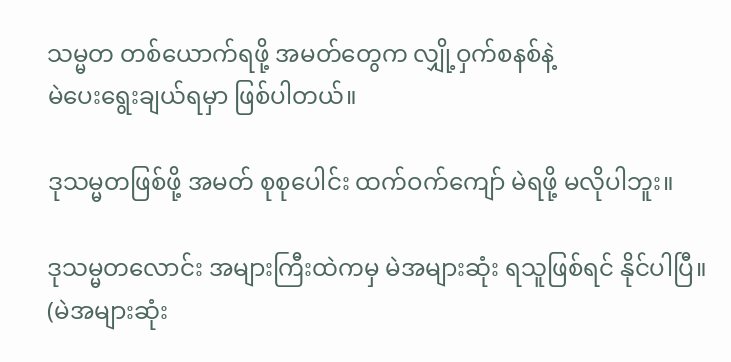သမ္မတ တစ်ယောက်ရဖို့ အမတ်တွေက လျှို့ဝှက်စနစ်နဲ့
မဲပေးရွေးချယ်ရမှာ ဖြစ်ပါတယ်။

ဒုသမ္မတဖြစ်ဖို့ အမတ် စုစုပေါင်း ထက်ဝက်ကျော် မဲရဖို့ မလိုပါဘူး။

ဒုသမ္မတလောင်း အများကြီးထဲကမှ မဲအများဆုံး ရသူဖြစ်ရင် နိုင်ပါပြီ။
(မဲအများဆုံး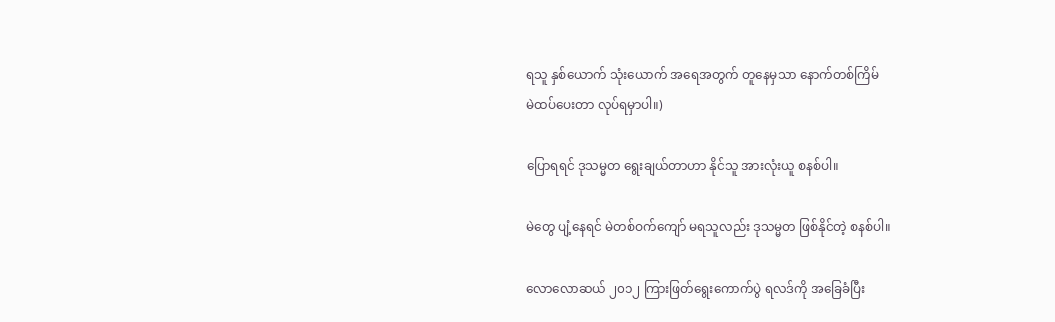ရသူ နှစ်ယောက် သုံးယောက် အရေအတွက် တူနေမှသာ နောက်တစ်ကြိမ်
မဲထပ်ပေးတာ လုပ်ရမှာပါ။)

ပြောရရင် ဒုသမ္မတ ရွေးချယ်တာဟာ နိုင်သူ အားလုံးယူ စနစ်ပါ။

မဲတွေ ပျံ့နေရင် မဲတစ်ဝက်ကျော် မရသူလည်း ဒုသမ္မတ ဖြစ်နိုင်တဲ့ စနစ်ပါ။

လောလောဆယ် ၂၀၁၂ ကြားဖြတ်ရွေးကောက်ပွဲ ရလဒ်ကို အခြေခံပြီး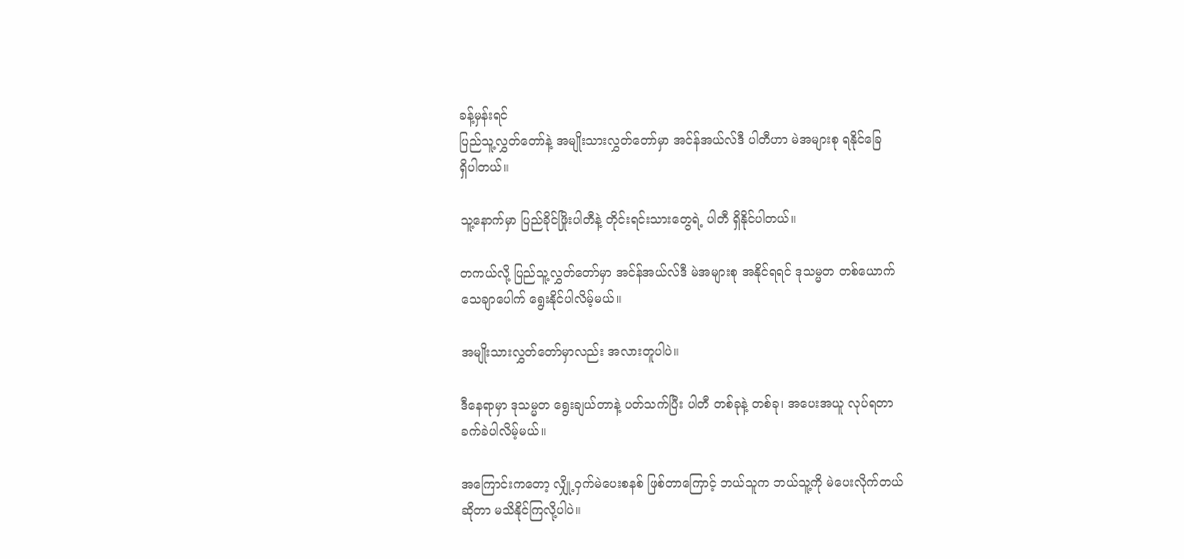ခန့်မှန်းရင်
ပြည်သူ့လွှတ်တော်နဲ့ အမျိုးသားလွှတ်တော်မှာ အင်န်အယ်လ်ဒီ ပါတီဟာ မဲအများစု ရနိုင်ခြေ
ရှိပါတယ်။

သူ့နောက်မှာ ပြည်ခိုင်ဖြိုးပါတီနဲ့ တိုင်းရင်းသားတွေရဲ့ ပါတီ ရှိနိုင်ပါတယ်။

တကယ်လို့ ပြည်သူ့လွှတ်တော်မှာ အင်န်အယ်လ်ဒီ မဲအများစု အနိုင်ရရင် ဒုသမ္မတ တစ်ယောက်
သေချာပေါက် ရွေးနိုင်ပါလိမ့်မယ်။

အမျိုးသားလွှတ်တော်မှာလည်း အလားတူပါပဲ။

ဒီနေရာမှာ ဒုသမ္မတ ရွေးချယ်တာနဲ့ ပတ်သက်ပြီး ပါတီ တစ်ခုနဲ့ တစ်ခု၊ အပေးအယူ လုပ်ရတာ
ခက်ခဲပါလိမ့်မယ်။

အကြောင်းကတော့ လျှို့ဝှက်မဲပေးစနစ် ဖြစ်တာကြောင့် ဘယ်သူက ဘယ်သူ့ကို မဲပေးလိုက်တယ်
ဆိုတာ မသိနိုင်ကြလို့ပါပဲ။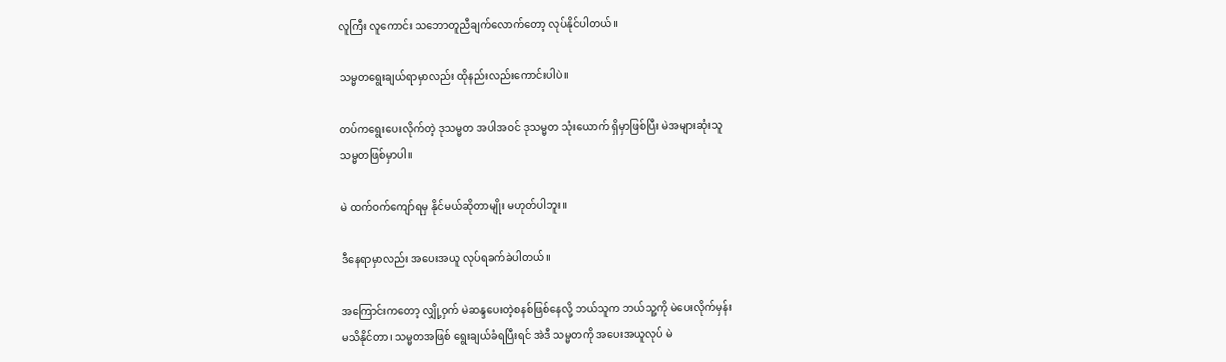လူကြီး လူကောင်း သဘောတူညီချက်လောက်တော့ လုပ်နိုင်ပါတယ်။

သမ္မတရွေးချယ်ရာမှာလည်း ထိုနည်းလည်းကောင်းပါပဲ။

တပ်ကရွေးပေးလိုက်တဲ့ ဒုသမ္မတ အပါအဝင် ဒုသမ္မတ သုံးယောက် ရှိမှာဖြစ်ပြီး မဲအများဆုံးသူ
သမ္မတဖြစ်မှာပါ။

မဲ ထက်ဝက်ကျော်ရမှ နိုင်မယ်ဆိုတာမျိုး မဟုတ်ပါဘူး။

ဒီနေရာမှာလည်း အပေးအယူ လုပ်ရခက်ခဲပါတယ်။

အကြောင်းကတော့ လျှို့ဝှက် မဲဆန္ဒပေးတဲ့စနစ်ဖြစ်နေလို့ ဘယ်သူက ဘယ်သူ့ကို မဲပေးလိုက်မှန်း
မသိနိုင်တာ၊ သမ္မတအဖြစ် ရွေးချယ်ခံရပြီးရင် အဲဒီ သမ္မတကို အပေးအယူလုပ် မဲ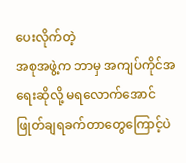ပေးလိုက်တဲ့
အစုအဖွဲ့က ဘာမှ အကျပ်ကိုင်အရေးဆိုလို့ မရလောက်အောင် ဖြုတ်ချရခက်တာတွေကြောင့်ပဲ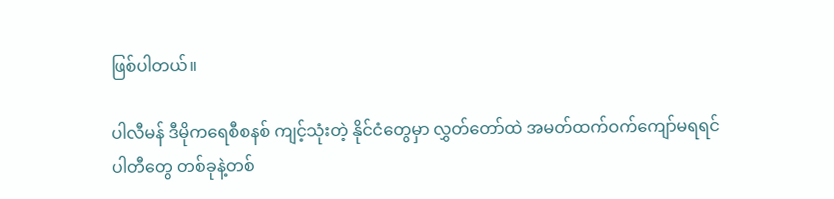ဖြစ်ပါတယ်။

ပါလီမန် ဒီမိုကရေစီစနစ် ကျင့်သုံးတဲ့ နိုင်ငံတွေမှာ လွှတ်တော်ထဲ အမတ်ထက်ဝက်ကျော်မရရင်
ပါတီတွေ တစ်ခုနဲ့တစ်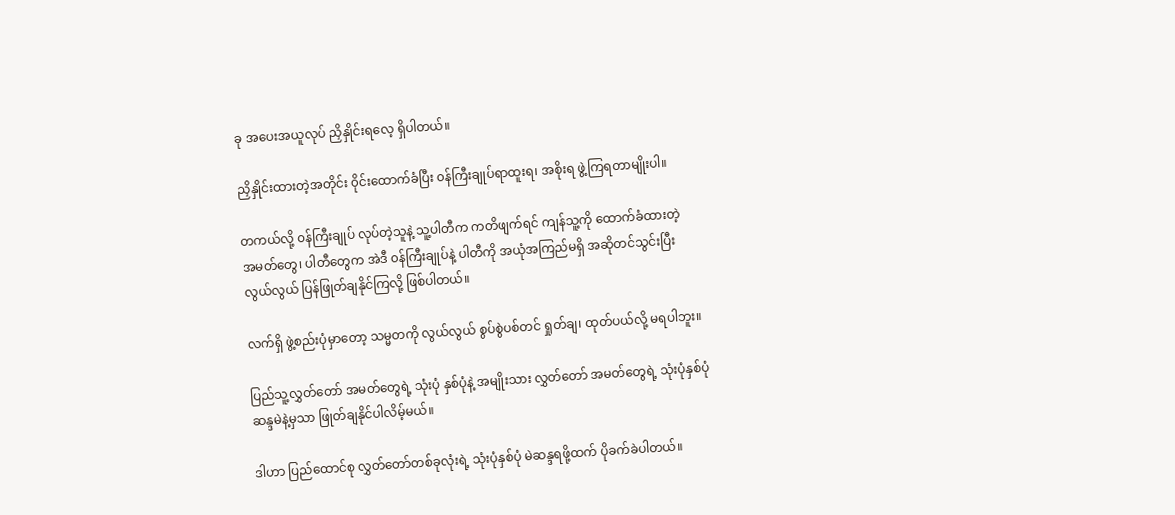ခု အပေးအယူလုပ် ညှိနှိုင်းရလေ့ ရှိပါတယ်။

ညှိနှိုင်းထားတဲ့အတိုင်း ၀ိုင်းထောက်ခံပြီး ၀န်ကြီးချုပ်ရာထူးရ၊ အစိုးရ ဖွဲ့ကြရတာမျိုးပါ။

တကယ်လို့ ၀န်ကြီးချုပ် လုပ်တဲ့သူနဲ့ သူ့ပါတီက ကတိဖျက်ရင် ကျန်သူ့ကို ထောက်ခံထားတဲ့
အမတ်တွေ၊ ပါတီတွေက အဲဒီ ၀န်ကြီးချုပ်နဲ့ ပါတီကို အယုံအကြည်မရှိ အဆိုတင်သွင်းပြီး
လွယ်လွယ် ပြန်ဖြုတ်ချနိုင်ကြလို့ ဖြစ်ပါတယ်။

လက်ရှိ ဖွဲ့စည်းပုံမှာတော့ သမ္မတကို လွယ်လွယ် စွပ်စွဲပစ်တင် ရှုတ်ချ၊ ထုတ်ပယ်လို့ မရပါဘူး။

ပြည်သူ့လွှတ်တော် အမတ်တွေရဲ့ သုံးပုံ နှစ်ပုံနဲ့ အမျိုးသား လွှတ်တော် အမတ်တွေရဲ့ သုံးပုံနှစ်ပုံ
ဆန္ဒမဲနဲ့မှသာ ဖြုတ်ချနိုင်ပါလိမ့်မယ်။

ဒါဟာ ပြည်ထောင်စု လွှတ်တော်တစ်ခုလုံးရဲ့ သုံးပုံနှစ်ပုံ မဲဆန္ဒရဖို့ထက် ပိုခက်ခဲပါတယ်။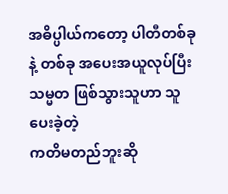အဓိပ္ပါယ်ကတော့ ပါတီတစ်ခုနဲ့ တစ်ခု အပေးအယူလုပ်ပြီး သမ္မတ ဖြစ်သွားသူဟာ သူပေးခဲ့တဲ့
ကတိမတည်ဘူးဆို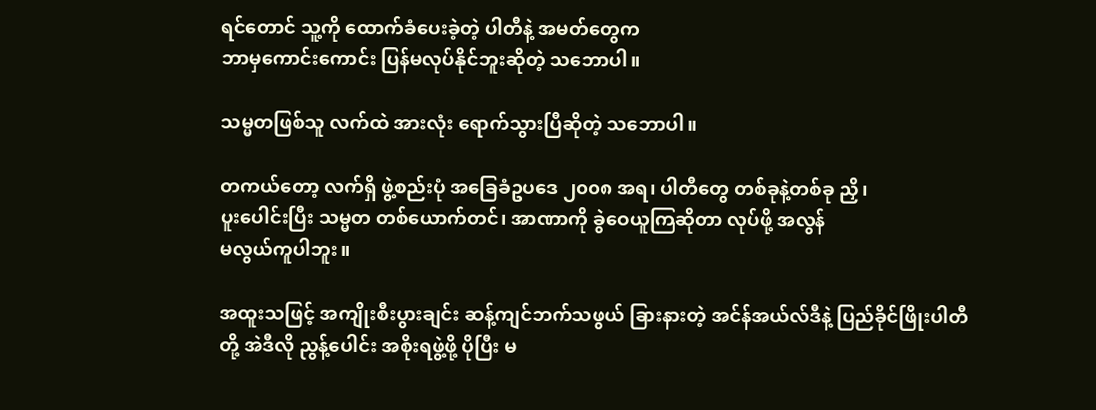ရင်တောင် သူ့ကို ထောက်ခံပေးခဲ့တဲ့ ပါတီနဲ့ အမတ်တွေက
ဘာမှကောင်းကောင်း ပြန်မလုပ်နိုင်ဘူးဆိုတဲ့ သဘောပါ။

သမ္မတဖြစ်သူ လက်ထဲ အားလုံး ရောက်သွားပြီဆိုတဲ့ သဘောပါ။

တကယ်တော့ လက်ရှိ ဖွဲ့စည်းပုံ အခြေခံဥပဒေ ၂၀၀၈ အရ၊ ပါတီတွေ တစ်ခုနဲ့တစ်ခု ညှိ၊
ပူးပေါင်းပြီး သမ္မတ တစ်ယောက်တင်၊ အာဏာကို ခွဲဝေယူကြဆိုတာ လုပ်ဖို့ အလွန်
မလွယ်ကူပါဘူး။

အထူးသဖြင့် အကျိုးစီးပွားချင်း ဆန့်ကျင်ဘက်သဖွယ် ခြားနားတဲ့ အင်န်အယ်လ်ဒီနဲ့ ပြည်ခိုင်ဖြိုးပါတီ
တို့ အဲဒီလို ညွန့်ပေါင်း အစိုးရဖွဲ့ဖို့ ပိုပြီး မ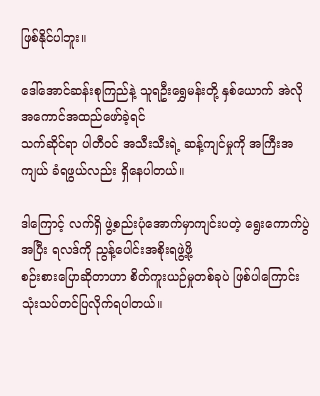ဖြစ်နိုင်ပါဘူး။

ဒေါ်အောင်ဆန်းစုကြည်နဲ့ သူရဦးရွှေမန်းတို့ နှစ်ယောက် အဲလို အကောင်အထည်ဖော်ခဲ့ရင်
သက်ဆိုင်ရာ ပါတီဝင် အသီးသီးရဲ့ ဆန့်ကျင်မှုကို အကြီးအကျယ် ခံရဖွယ်လည်း ရှိနေပါတယ်။

ဒါကြောင့် လက်ရှိ ဖွဲ့စည်းပုံအောက်မှာကျင်းပတဲ့ ရွေးကောက်ပွဲအပြီး ရလဒ်ကို ညွန့်ပေါင်းအစိုးရဖွဲ့ဖို့
စဉ်းစားပြောဆိုတာဟာ စိတ်ကူးယဉ်မှုတစ်ခုပဲ ဖြစ်ပါကြောင်း သုံးသပ်တင်ပြလိုက်ရပါတယ်။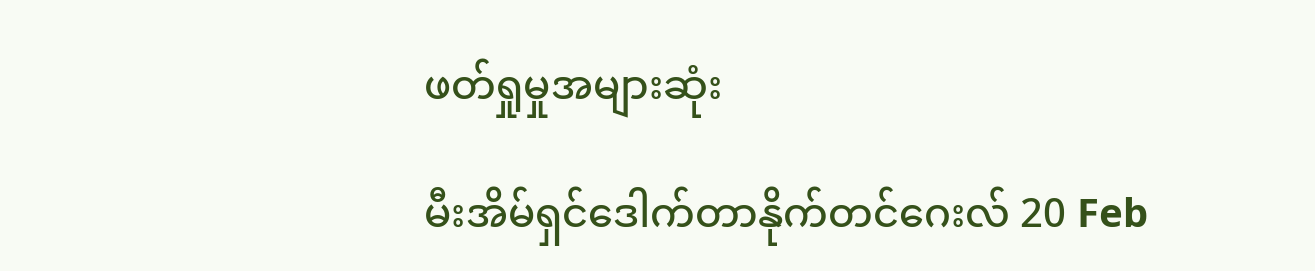ဖတ်ရှုမှုအများဆုံး

မီးအိမ်ရှင်ဒေါက်တာနိုက်တင်ဂေးလ် 20 Feb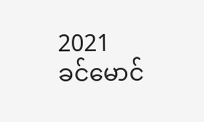2021
ခင်မောင်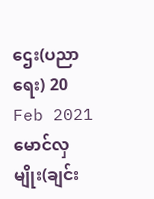ဌေး(ပညာရေး) 20 Feb 2021
မောင်လှမျိုး(ချင်း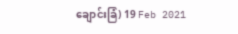ချောင်းခြံ) 19 Feb 2021